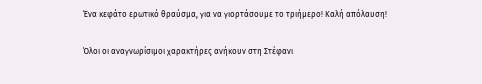Ένα κεφάτο ερωτικό θραύσμα, για να γιορτάσουμε το τριήμερο! Καλή απόλαυση!

Όλοι οι αναγνωρίσιμοι χαρακτήρες ανήκουν στη Στέφανι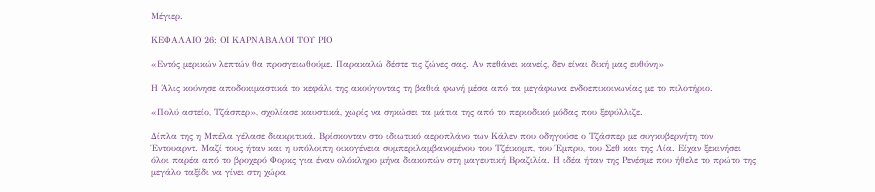Μέγιερ.

ΚΕΦΑΛΑΙΟ 26: ΟΙ ΚΑΡΝΑΒΑΛΟΙ ΤΟΥ ΡΙΟ

«Εντός μερικών λεπτών θα προσγειωθούμε. Παρακαλώ δέστε τις ζώνες σας. Αν πεθάνει κανείς, δεν είναι δική μας ευθύνη»

Η Άλις κούνησε αποδοκιμαστικά το κεφάλι της ακούγοντας τη βαθιά φωνή μέσα από τα μεγάφωνα ενδοεπικοινωνίας με το πιλοτήριο.

«Πολύ αστείο, Τζάσπερ», σχολίασε καυστικά, χωρίς να σηκώσει τα μάτια της από το περιοδικό μόδας που ξεφύλλιζε.

Δίπλα της η Μπέλα γέλασε διακριτικά. Βρίσκονταν στο ιδιωτικό αεροπλάνο των Κάλεν που οδηγούσε ο Τζάσπερ με συγκυβερνήτη τον Έντουαρντ. Μαζί τους ήταν και η υπόλοιπη οικογένεια συμπεριλαμβανομένου του Τζέικομπ, του Έμπρυ, του Σεθ και της Λία. Είχαν ξεκινήσει όλοι παρέα από το βροχερό Φορκς για έναν ολόκληρο μήνα διακοπών στη μαγευτική Βραζιλία. Η ιδέα ήταν της Ρενέσμε που ήθελε το πρώτο της μεγάλο ταξίδι να γίνει στη χώρα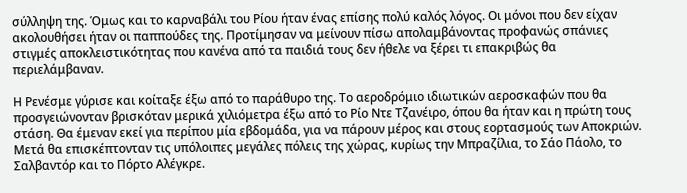σύλληψη της. Όμως και το καρναβάλι του Ρίου ήταν ένας επίσης πολύ καλός λόγος. Οι μόνοι που δεν είχαν ακολουθήσει ήταν οι παππούδες της. Προτίμησαν να μείνουν πίσω απολαμβάνοντας προφανώς σπάνιες στιγμές αποκλειστικότητας που κανένα από τα παιδιά τους δεν ήθελε να ξέρει τι επακριβώς θα περιελάμβαναν.

Η Ρενέσμε γύρισε και κοίταξε έξω από το παράθυρο της. Το αεροδρόμιο ιδιωτικών αεροσκαφών που θα προσγειώνονταν βρισκόταν μερικά χιλιόμετρα έξω από το Ρίο Ντε Τζανέιρο, όπου θα ήταν και η πρώτη τους στάση. Θα έμεναν εκεί για περίπου μία εβδομάδα, για να πάρουν μέρος και στους εορτασμούς των Αποκριών. Μετά θα επισκέπτονταν τις υπόλοιπες μεγάλες πόλεις της χώρας, κυρίως την Μπραζίλια, το Σάο Πάολο, το Σαλβαντόρ και το Πόρτο Αλέγκρε.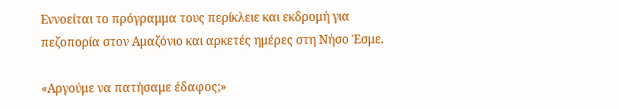Εννοείται το πρόγραμμα τους περίκλειε και εκδρομή για πεζοπορία στον Αμαζόνιο και αρκετές ημέρες στη Νήσο Έσμε.

«Αργούμε να πατήσαμε έδαφος;»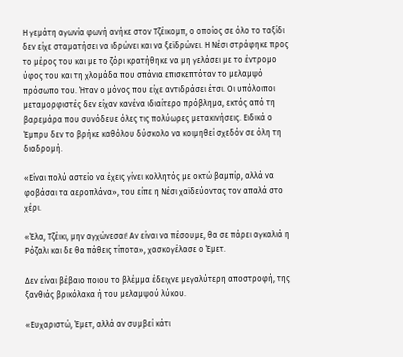Η γεμάτη αγωνία φωνή ανήκε στον Τζέικομπ, ο οποίος σε όλο το ταξίδι δεν είχε σταματήσει να ιδρώνει και να ξεϊδρώνει. Η Νέσι στράφηκε προς το μέρος του και με το ζόρι κρατήθηκε να μη γελάσει με το έντρομο ύφος του και τη χλομάδα που σπάνια επισκεπτόταν το μελαμψό πρόσωπο του. Ήταν ο μόνος που είχε αντιδράσει έτσι. Οι υπόλοιποι μεταμορφιστές δεν είχαν κανένα ιδιαίτερο πρόβλημα, εκτός από τη βαρεμάρα που συνόδευε όλες τις πολύωρες μετακινήσεις. Ειδικά ο Έμπρυ δεν το βρήκε καθόλου δύσκολο να κοιμηθεί σχεδόν σε όλη τη διαδρομή.

«Είναι πολύ αστείο να έχεις γίνει κολλητός με οκτώ βαμπίρ, αλλά να φοβάσαι τα αεροπλάνα», του είπε η Νέσι χαϊδεύοντας τον απαλά στο χέρι.

«Έλα, Τζέικι, μην αγχώνεσαι! Αν είναι να πέσουμε, θα σε πάρει αγκαλιά η Ρόζαλι και δε θα πάθεις τίποτα», χασκογέλασε ο Έμετ.

Δεν είναι βέβαιο ποιου το βλέμμα έδειχνε μεγαλύτερη αποστροφή, της ξανθιάς βρικόλακα ή του μελαμψού λύκου.

«Ευχαριστώ, Έμετ, αλλά αν συμβεί κάτι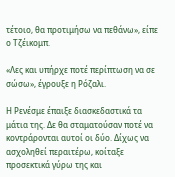τέτοιο, θα προτιμήσω να πεθάνω», είπε ο Τζέικομπ.

«Λες και υπήρχε ποτέ περίπτωση να σε σώσω», έγρουξε η Ρόζαλι.

Η Ρενέσμε έπαιξε διασκεδαστικά τα μάτια της. Δε θα σταματούσαν ποτέ να κοντράρονται αυτοί οι δύο. Δίχως να ασχοληθεί περαιτέρω, κοίταξε προσεκτικά γύρω της και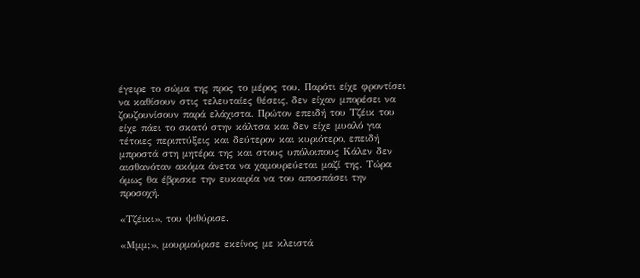έγειρε το σώμα της προς το μέρος του. Παρότι είχε φροντίσει να καθίσουν στις τελευταίες θέσεις, δεν είχαν μπορέσει να ζουζουνίσουν παρά ελάχιστα. Πρώτον επειδή του Τζέικ του είχε πάει το σκατό στην κάλτσα και δεν είχε μυαλό για τέτοιες περιπτύξεις και δεύτερον και κυριότερο, επειδή μπροστά στη μητέρα της και στους υπόλοιπους Κάλεν δεν αισθανόταν ακόμα άνετα να χαμουρεύεται μαζί της. Τώρα όμως θα έβρισκε την ευκαιρία να του αποσπάσει την προσοχή.

«Τζέικι», του ψιθύρισε.

«Μμμ;», μουρμούρισε εκείνος με κλειστά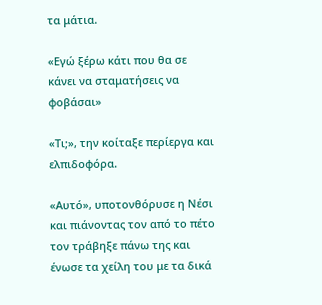τα μάτια.

«Εγώ ξέρω κάτι που θα σε κάνει να σταματήσεις να φοβάσαι»

«Τι;», την κοίταξε περίεργα και ελπιδοφόρα.

«Αυτό», υποτονθόρυσε η Νέσι και πιάνοντας τον από το πέτο τον τράβηξε πάνω της και ένωσε τα χείλη του με τα δικά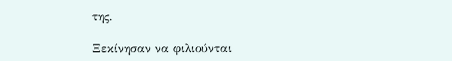της.

Ξεκίνησαν να φιλιούνται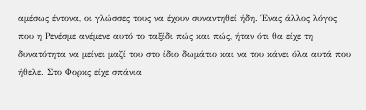αμέσως έντονα, οι γλώσσες τους να έχουν συναντηθεί ήδη. Ένας άλλος λόγος που η Ρενέσμε ανέμενε αυτό το ταξίδι πώς και πώς, ήταν ότι θα είχε τη δυνατότητα να μείνει μαζί του στο ίδιο δωμάτιο και να του κάνει όλα αυτά που ήθελε. Στο Φορκς είχε σπάνια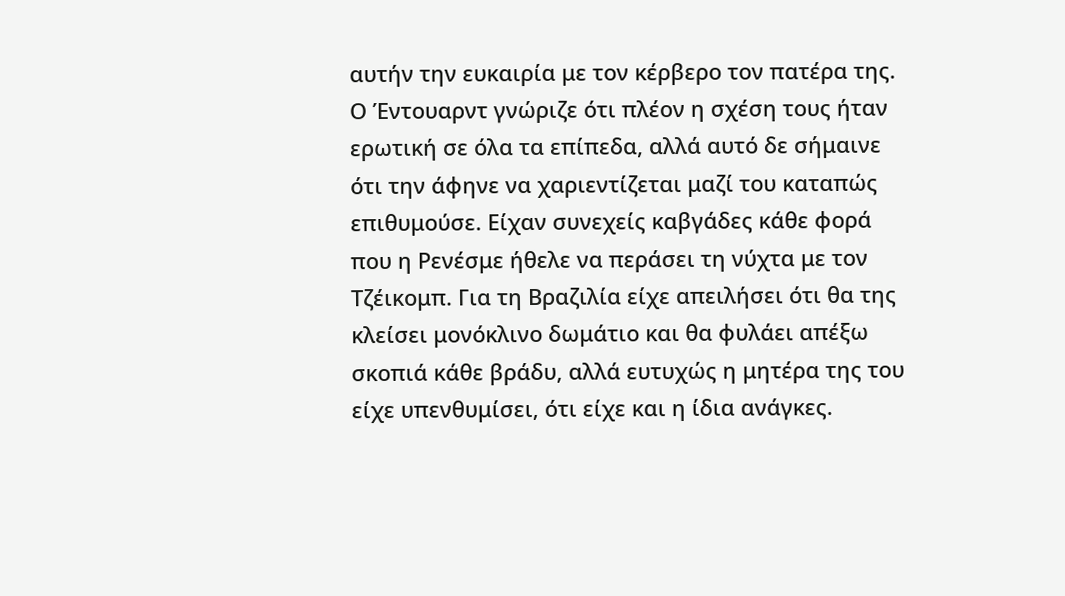αυτήν την ευκαιρία με τον κέρβερο τον πατέρα της. Ο Έντουαρντ γνώριζε ότι πλέον η σχέση τους ήταν ερωτική σε όλα τα επίπεδα, αλλά αυτό δε σήμαινε ότι την άφηνε να χαριεντίζεται μαζί του καταπώς επιθυμούσε. Είχαν συνεχείς καβγάδες κάθε φορά που η Ρενέσμε ήθελε να περάσει τη νύχτα με τον Τζέικομπ. Για τη Βραζιλία είχε απειλήσει ότι θα της κλείσει μονόκλινο δωμάτιο και θα φυλάει απέξω σκοπιά κάθε βράδυ, αλλά ευτυχώς η μητέρα της του είχε υπενθυμίσει, ότι είχε και η ίδια ανάγκες.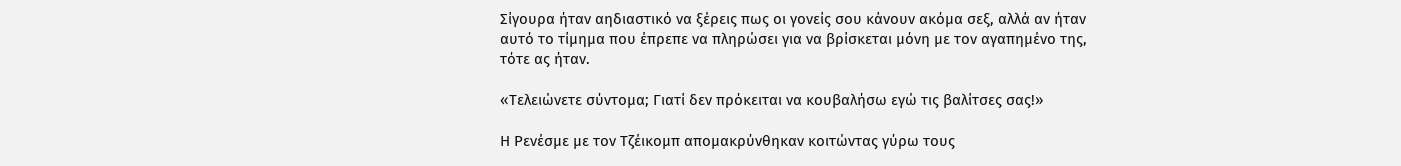Σίγουρα ήταν αηδιαστικό να ξέρεις πως οι γονείς σου κάνουν ακόμα σεξ, αλλά αν ήταν αυτό το τίμημα που έπρεπε να πληρώσει για να βρίσκεται μόνη με τον αγαπημένο της, τότε ας ήταν.

«Τελειώνετε σύντομα; Γιατί δεν πρόκειται να κουβαλήσω εγώ τις βαλίτσες σας!»

Η Ρενέσμε με τον Τζέικομπ απομακρύνθηκαν κοιτώντας γύρω τους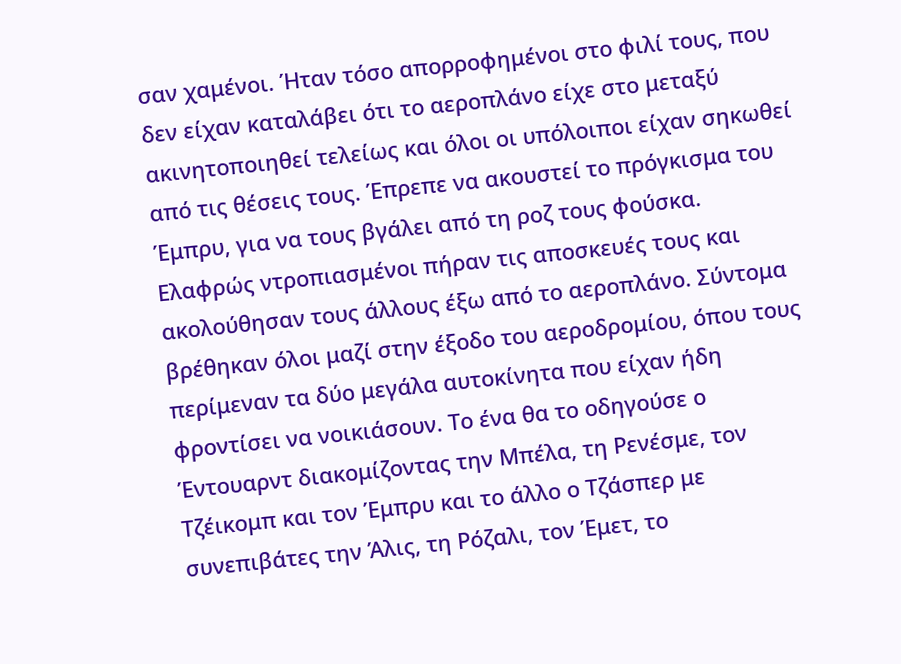σαν χαμένοι. Ήταν τόσο απορροφημένοι στο φιλί τους, που δεν είχαν καταλάβει ότι το αεροπλάνο είχε στο μεταξύ ακινητοποιηθεί τελείως και όλοι οι υπόλοιποι είχαν σηκωθεί από τις θέσεις τους. Έπρεπε να ακουστεί το πρόγκισμα του Έμπρυ, για να τους βγάλει από τη ροζ τους φούσκα. Ελαφρώς ντροπιασμένοι πήραν τις αποσκευές τους και ακολούθησαν τους άλλους έξω από το αεροπλάνο. Σύντομα βρέθηκαν όλοι μαζί στην έξοδο του αεροδρομίου, όπου τους περίμεναν τα δύο μεγάλα αυτοκίνητα που είχαν ήδη φροντίσει να νοικιάσουν. Το ένα θα το οδηγούσε ο Έντουαρντ διακομίζοντας την Μπέλα, τη Ρενέσμε, τον Τζέικομπ και τον Έμπρυ και το άλλο ο Τζάσπερ με συνεπιβάτες την Άλις, τη Ρόζαλι, τον Έμετ, το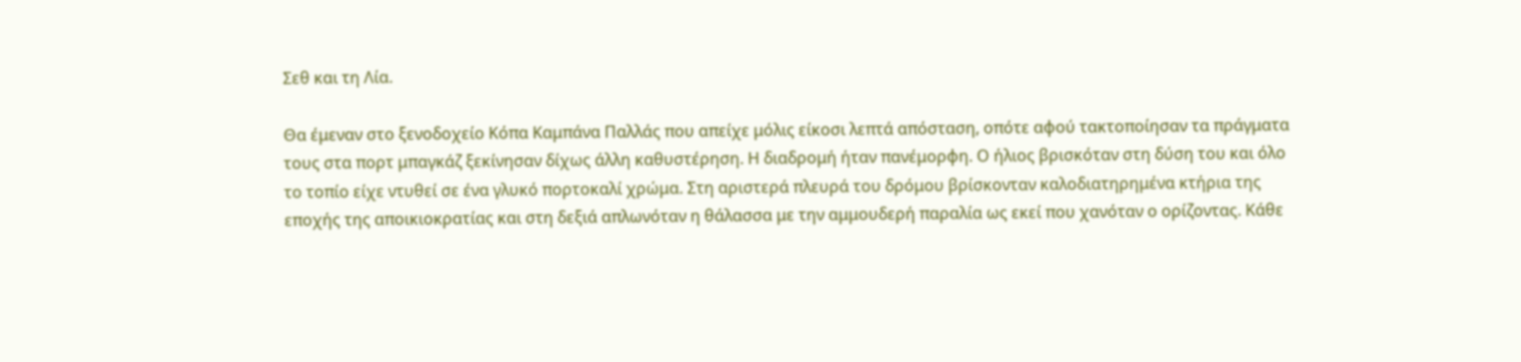Σεθ και τη Λία.

Θα έμεναν στο ξενοδοχείο Κόπα Καμπάνα Παλλάς που απείχε μόλις είκοσι λεπτά απόσταση, οπότε αφού τακτοποίησαν τα πράγματα τους στα πορτ μπαγκάζ ξεκίνησαν δίχως άλλη καθυστέρηση. Η διαδρομή ήταν πανέμορφη. Ο ήλιος βρισκόταν στη δύση του και όλο το τοπίο είχε ντυθεί σε ένα γλυκό πορτοκαλί χρώμα. Στη αριστερά πλευρά του δρόμου βρίσκονταν καλοδιατηρημένα κτήρια της εποχής της αποικιοκρατίας και στη δεξιά απλωνόταν η θάλασσα με την αμμουδερή παραλία ως εκεί που χανόταν ο ορίζοντας. Κάθε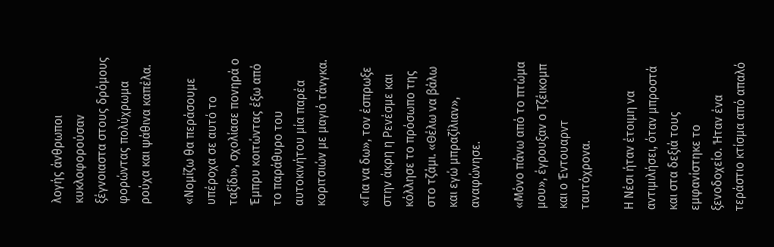λογής άνθρωποι κυκλοφορούσαν ξέγνοιαστα στους δρόμους φορώντας πολύχρωμα ρούχα και ψάθινα καπέλα.

«Νομίζω θα περάσουμε υπέροχα σε αυτό το ταξίδι», σχολίασε πονηρά ο Έμπρυ κοιτώντας έξω από το παράθυρο του αυτοκινήτου μία παρέα κοριτσιών με μαγιό τάνγκα.

«Για να δω», τον έσπρωξε στην άκρη η Ρενέσμε και κόλλησε το πρόσωπο της στο τζάμι. «Θέλω να βάλω και εγώ μπραζίλιαν», αναφώνησε.

«Μόνο πάνω από το πτώμα μου», έγρουξαν ο Τζέικομπ και ο Έντουαρντ ταυτόχρονα.

Η Νέσι ήταν έτοιμη να αντιμιλήσει, όταν μπροστά και στα δεξιά τους εμφανίστηκε το ξενοδοχείο. Ήταν ένα τεράστιο κτίσμα από απαλό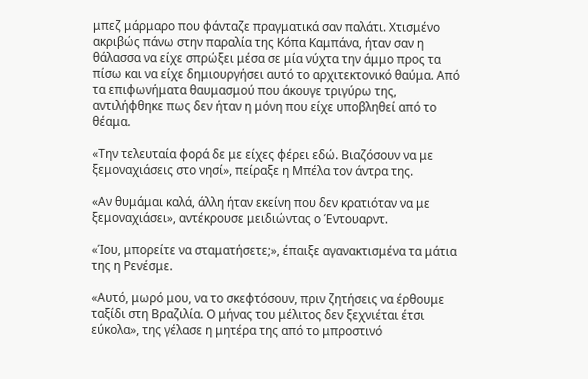μπεζ μάρμαρο που φάνταζε πραγματικά σαν παλάτι. Χτισμένο ακριβώς πάνω στην παραλία της Κόπα Καμπάνα, ήταν σαν η θάλασσα να είχε σπρώξει μέσα σε μία νύχτα την άμμο προς τα πίσω και να είχε δημιουργήσει αυτό το αρχιτεκτονικό θαύμα. Από τα επιφωνήματα θαυμασμού που άκουγε τριγύρω της, αντιλήφθηκε πως δεν ήταν η μόνη που είχε υποβληθεί από το θέαμα.

«Την τελευταία φορά δε με είχες φέρει εδώ. Βιαζόσουν να με ξεμοναχιάσεις στο νησί», πείραξε η Μπέλα τον άντρα της.

«Αν θυμάμαι καλά, άλλη ήταν εκείνη που δεν κρατιόταν να με ξεμοναχιάσει», αντέκρουσε μειδιώντας ο Έντουαρντ.

«Ίου, μπορείτε να σταματήσετε;», έπαιξε αγανακτισμένα τα μάτια της η Ρενέσμε.

«Αυτό, μωρό μου, να το σκεφτόσουν, πριν ζητήσεις να έρθουμε ταξίδι στη Βραζιλία. Ο μήνας του μέλιτος δεν ξεχνιέται έτσι εύκολα», της γέλασε η μητέρα της από το μπροστινό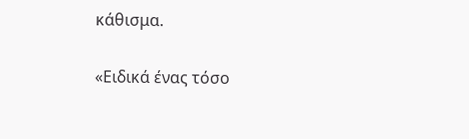κάθισμα.

«Ειδικά ένας τόσο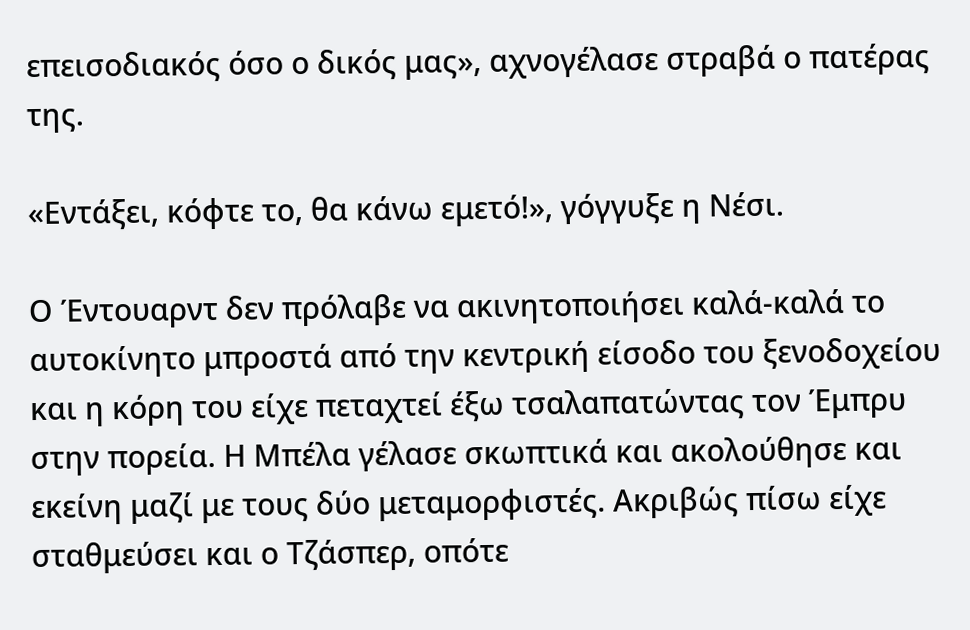επεισοδιακός όσο ο δικός μας», αχνογέλασε στραβά ο πατέρας της.

«Εντάξει, κόφτε το, θα κάνω εμετό!», γόγγυξε η Νέσι.

Ο Έντουαρντ δεν πρόλαβε να ακινητοποιήσει καλά-καλά το αυτοκίνητο μπροστά από την κεντρική είσοδο του ξενοδοχείου και η κόρη του είχε πεταχτεί έξω τσαλαπατώντας τον Έμπρυ στην πορεία. Η Μπέλα γέλασε σκωπτικά και ακολούθησε και εκείνη μαζί με τους δύο μεταμορφιστές. Ακριβώς πίσω είχε σταθμεύσει και ο Τζάσπερ, οπότε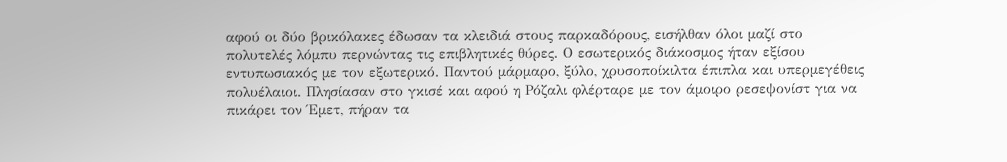αφού οι δύο βρικόλακες έδωσαν τα κλειδιά στους παρκαδόρους, εισήλθαν όλοι μαζί στο πολυτελές λόμπυ περνώντας τις επιβλητικές θύρες. Ο εσωτερικός διάκοσμος ήταν εξίσου εντυπωσιακός με τον εξωτερικό. Παντού μάρμαρο, ξύλο, χρυσοποίκιλτα έπιπλα και υπερμεγέθεις πολυέλαιοι. Πλησίασαν στο γκισέ και αφού η Ρόζαλι φλέρταρε με τον άμοιρο ρεσεψονίστ για να πικάρει τον Έμετ, πήραν τα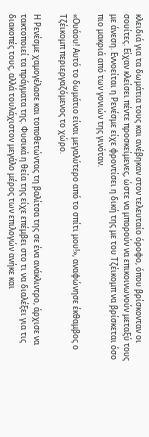κλειδιά για τα δωμάτια τους και ανέβηκαν στον τελευταίο όροφο, όπου βρίσκονταν οι σουίτες. Είχαν κλείσει πέντε προσκείμενες, ώστε να μπορούν να επικοινωνούν μεταξύ τους με άνεση. Εννοείται η Ρενέσμε είχε φροντίσει η δική της με του Τζέικομπ να βρίσκεται όσο πιο μακριά από των γονιών της γινόταν.

«Ουάου! Αυτό το δωμάτιο είναι μεγαλύτερο από το σπίτι μου!», αναφώνησε έκθαμβος ο Τζέικομπ περιεργαζόμενος το χώρο.

Η Ρενέσμε χαμογέλασε και τοποθετώντας τη βαλίτσα της σε ένα ανάκλιντρο, άρχισε να τακτοποιεί τα πράγματα της. Φυσικά η θεία της είχε επέμβει στο τι να διαλέξει για τις διακοπές τους, αλλά τουλάχιστον μεγάλο μέρος των επιλογών ανήκε και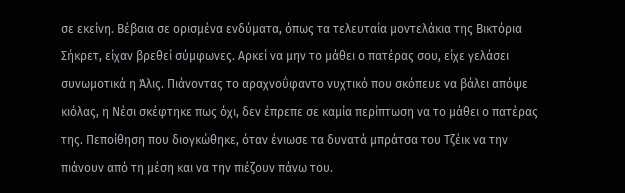σε εκείνη. Βέβαια σε ορισμένα ενδύματα, όπως τα τελευταία μοντελάκια της Βικτόρια Σήκρετ, είχαν βρεθεί σύμφωνες. Αρκεί να μην το μάθει ο πατέρας σου, είχε γελάσει συνωμοτικά η Άλις. Πιάνοντας το αραχνοΰφαντο νυχτικό που σκόπευε να βάλει απόψε κιόλας, η Νέσι σκέφτηκε πως όχι, δεν έπρεπε σε καμία περίπτωση να το μάθει ο πατέρας της. Πεποίθηση που διογκώθηκε, όταν ένιωσε τα δυνατά μπράτσα του Τζέικ να την πιάνουν από τη μέση και να την πιέζουν πάνω του.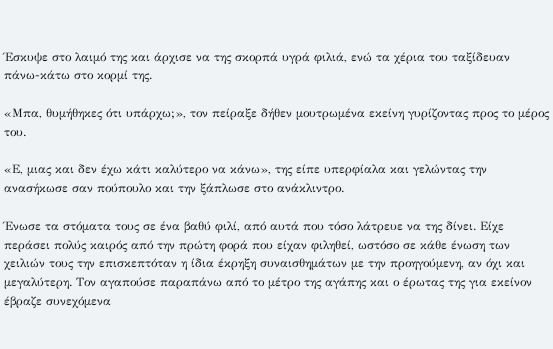Έσκυψε στο λαιμό της και άρχισε να της σκορπά υγρά φιλιά, ενώ τα χέρια του ταξίδευαν πάνω-κάτω στο κορμί της.

«Μπα, θυμήθηκες ότι υπάρχω;», τον πείραξε δήθεν μουτρωμένα εκείνη γυρίζοντας προς το μέρος του.

«Ε, μιας και δεν έχω κάτι καλύτερο να κάνω», της είπε υπερφίαλα και γελώντας την ανασήκωσε σαν πούπουλο και την ξάπλωσε στο ανάκλιντρο.

Ένωσε τα στόματα τους σε ένα βαθύ φιλί, από αυτά που τόσο λάτρευε να της δίνει. Είχε περάσει πολύς καιρός από την πρώτη φορά που είχαν φιληθεί, ωστόσο σε κάθε ένωση των χειλιών τους την επισκεπτόταν η ίδια έκρηξη συναισθημάτων με την προηγούμενη, αν όχι και μεγαλύτερη. Τον αγαπούσε παραπάνω από το μέτρο της αγάπης και ο έρωτας της για εκείνον έβραζε συνεχόμενα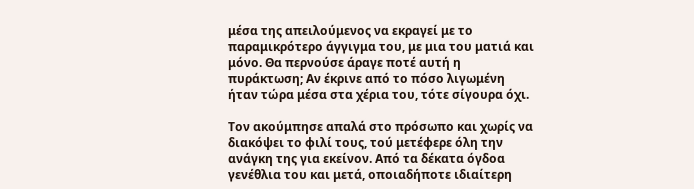μέσα της απειλούμενος να εκραγεί με το παραμικρότερο άγγιγμα του, με μια του ματιά και μόνο. Θα περνούσε άραγε ποτέ αυτή η πυράκτωση; Αν έκρινε από το πόσο λιγωμένη ήταν τώρα μέσα στα χέρια του, τότε σίγουρα όχι.

Τον ακούμπησε απαλά στο πρόσωπο και χωρίς να διακόψει το φιλί τους, τού μετέφερε όλη την ανάγκη της για εκείνον. Από τα δέκατα όγδοα γενέθλια του και μετά, οποιαδήποτε ιδιαίτερη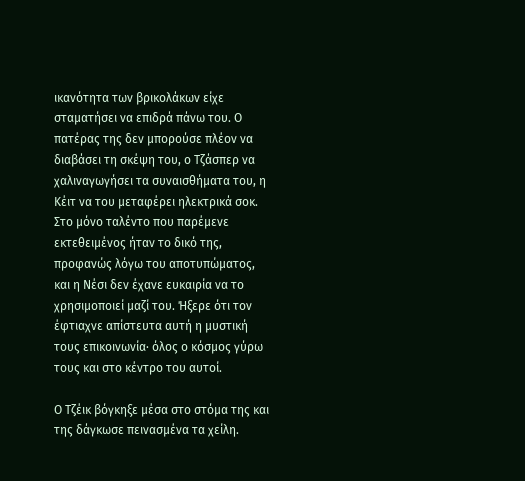ικανότητα των βρικολάκων είχε σταματήσει να επιδρά πάνω του. Ο πατέρας της δεν μπορούσε πλέον να διαβάσει τη σκέψη του, ο Τζάσπερ να χαλιναγωγήσει τα συναισθήματα του, η Κέιτ να του μεταφέρει ηλεκτρικά σοκ. Στο μόνο ταλέντο που παρέμενε εκτεθειμένος ήταν το δικό της, προφανώς λόγω του αποτυπώματος, και η Νέσι δεν έχανε ευκαιρία να το χρησιμοποιεί μαζί του. Ήξερε ότι τον έφτιαχνε απίστευτα αυτή η μυστική τους επικοινωνία· όλος ο κόσμος γύρω τους και στο κέντρο του αυτοί.

Ο Τζέικ βόγκηξε μέσα στο στόμα της και της δάγκωσε πεινασμένα τα χείλη.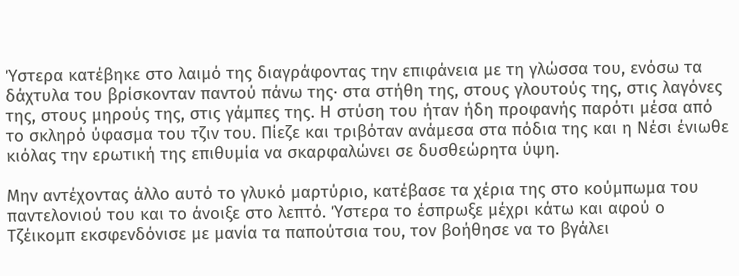Ύστερα κατέβηκε στο λαιμό της διαγράφοντας την επιφάνεια με τη γλώσσα του, ενόσω τα δάχτυλα του βρίσκονταν παντού πάνω της· στα στήθη της, στους γλουτούς της, στις λαγόνες της, στους μηρούς της, στις γάμπες της. Η στύση του ήταν ήδη προφανής παρότι μέσα από το σκληρό ύφασμα του τζιν του. Πίεζε και τριβόταν ανάμεσα στα πόδια της και η Νέσι ένιωθε κιόλας την ερωτική της επιθυμία να σκαρφαλώνει σε δυσθεώρητα ύψη.

Μην αντέχοντας άλλο αυτό το γλυκό μαρτύριο, κατέβασε τα χέρια της στο κούμπωμα του παντελονιού του και το άνοιξε στο λεπτό. Ύστερα το έσπρωξε μέχρι κάτω και αφού ο Τζέικομπ εκσφενδόνισε με μανία τα παπούτσια του, τον βοήθησε να το βγάλει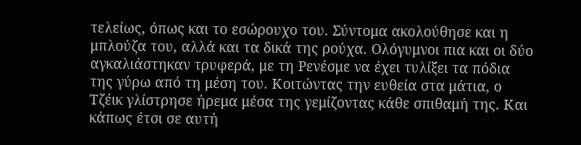τελείως, όπως και το εσώρουχο του. Σύντομα ακολούθησε και η μπλούζα του, αλλά και τα δικά της ρούχα. Ολόγυμνοι πια και οι δύο αγκαλιάστηκαν τρυφερά, με τη Ρενέσμε να έχει τυλίξει τα πόδια της γύρω από τη μέση του. Κοιτώντας την ευθεία στα μάτια, ο Τζέικ γλίστρησε ήρεμα μέσα της γεμίζοντας κάθε σπιθαμή της. Και κάπως έτσι σε αυτή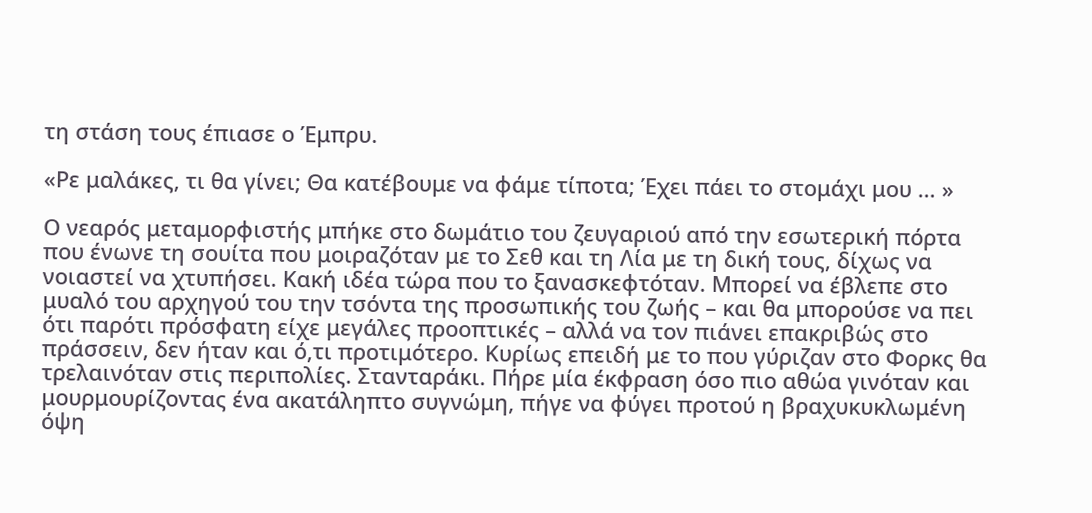τη στάση τους έπιασε ο Έμπρυ.

«Ρε μαλάκες, τι θα γίνει; Θα κατέβουμε να φάμε τίποτα; Έχει πάει το στομάχι μου … »

Ο νεαρός μεταμορφιστής μπήκε στο δωμάτιο του ζευγαριού από την εσωτερική πόρτα που ένωνε τη σουίτα που μοιραζόταν με το Σεθ και τη Λία με τη δική τους, δίχως να νοιαστεί να χτυπήσει. Κακή ιδέα τώρα που το ξανασκεφτόταν. Μπορεί να έβλεπε στο μυαλό του αρχηγού του την τσόντα της προσωπικής του ζωής – και θα μπορούσε να πει ότι παρότι πρόσφατη είχε μεγάλες προοπτικές – αλλά να τον πιάνει επακριβώς στο πράσσειν, δεν ήταν και ό,τι προτιμότερο. Κυρίως επειδή με το που γύριζαν στο Φορκς θα τρελαινόταν στις περιπολίες. Στανταράκι. Πήρε μία έκφραση όσο πιο αθώα γινόταν και μουρμουρίζοντας ένα ακατάληπτο συγνώμη, πήγε να φύγει προτού η βραχυκυκλωμένη όψη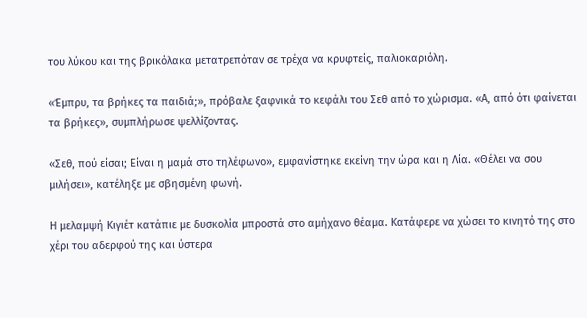του λύκου και της βρικόλακα μετατρεπόταν σε τρέχα να κρυφτείς, παλιοκαριόλη.

«Έμπρυ, τα βρήκες τα παιδιά;», πρόβαλε ξαφνικά το κεφάλι του Σεθ από το χώρισμα. «Α, από ότι φαίνεται τα βρήκες», συμπλήρωσε ψελλίζοντας.

«Σεθ, πού είσαι; Είναι η μαμά στο τηλέφωνο», εμφανίστηκε εκείνη την ώρα και η Λία. «Θέλει να σου μιλήσει», κατέληξε με σβησμένη φωνή.

Η μελαμψή Κιγιέτ κατάπιε με δυσκολία μπροστά στο αμήχανο θέαμα. Κατάφερε να χώσει το κινητό της στο χέρι του αδερφού της και ύστερα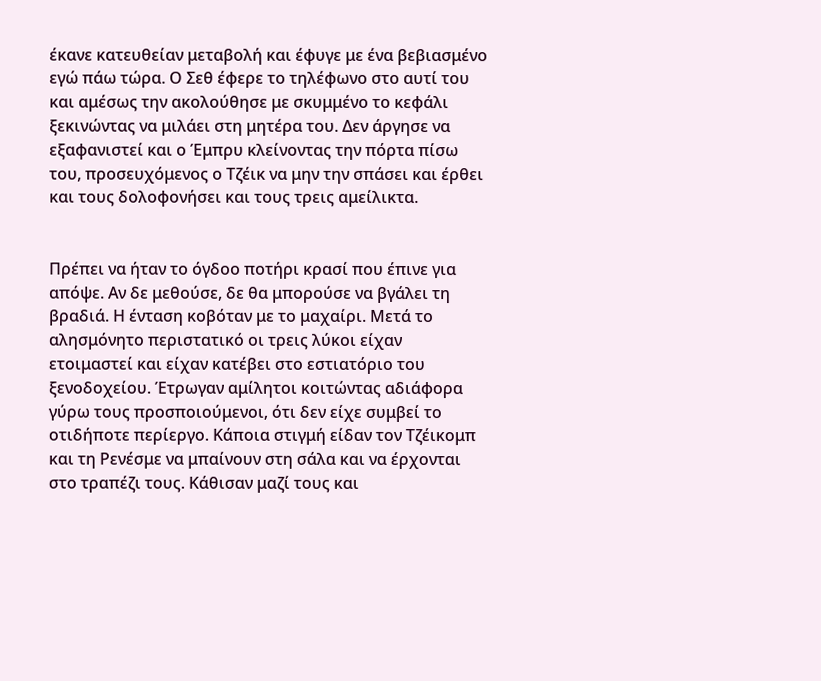έκανε κατευθείαν μεταβολή και έφυγε με ένα βεβιασμένο εγώ πάω τώρα. Ο Σεθ έφερε το τηλέφωνο στο αυτί του και αμέσως την ακολούθησε με σκυμμένο το κεφάλι ξεκινώντας να μιλάει στη μητέρα του. Δεν άργησε να εξαφανιστεί και ο Έμπρυ κλείνοντας την πόρτα πίσω του, προσευχόμενος ο Τζέικ να μην την σπάσει και έρθει και τους δολοφονήσει και τους τρεις αμείλικτα.


Πρέπει να ήταν το όγδοο ποτήρι κρασί που έπινε για απόψε. Αν δε μεθούσε, δε θα μπορούσε να βγάλει τη βραδιά. Η ένταση κοβόταν με το μαχαίρι. Μετά το αλησμόνητο περιστατικό οι τρεις λύκοι είχαν ετοιμαστεί και είχαν κατέβει στο εστιατόριο του ξενοδοχείου. Έτρωγαν αμίλητοι κοιτώντας αδιάφορα γύρω τους προσποιούμενοι, ότι δεν είχε συμβεί το οτιδήποτε περίεργο. Κάποια στιγμή είδαν τον Τζέικομπ και τη Ρενέσμε να μπαίνουν στη σάλα και να έρχονται στο τραπέζι τους. Κάθισαν μαζί τους και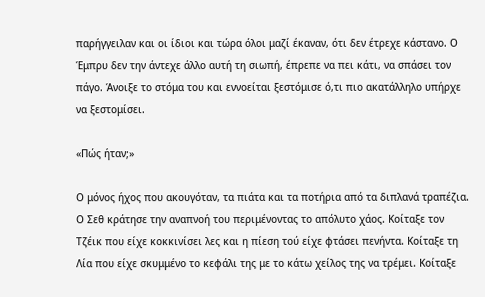παρήγγειλαν και οι ίδιοι και τώρα όλοι μαζί έκαναν, ότι δεν έτρεχε κάστανο. Ο Έμπρυ δεν την άντεχε άλλο αυτή τη σιωπή, έπρεπε να πει κάτι, να σπάσει τον πάγο. Άνοιξε το στόμα του και εννοείται ξεστόμισε ό,τι πιο ακατάλληλο υπήρχε να ξεστομίσει.

«Πώς ήταν;»

Ο μόνος ήχος που ακουγόταν, τα πιάτα και τα ποτήρια από τα διπλανά τραπέζια. Ο Σεθ κράτησε την αναπνοή του περιμένοντας το απόλυτο χάος. Κοίταξε τον Τζέικ που είχε κοκκινίσει λες και η πίεση τού είχε φτάσει πενήντα. Κοίταξε τη Λία που είχε σκυμμένο το κεφάλι της με το κάτω χείλος της να τρέμει. Κοίταξε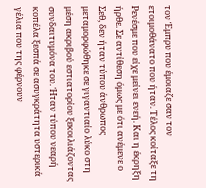τον Έμπρυ που έμοιαζε σαν τον ετοιμοθάνατο που ήταν. Τέλος κοίταξε τη Ρενέσμε που είχε μείνει ενεή. Και η έκρηξη ήρθε. Σε αντίθεση όμως με ότι ανέμενε ο Σεθ, δεν ήταν τύπου άνθρωπος μεταμορφώθηκε σε γιγαντιαίο λύκο στη μέση ακριβού εστιατορίου ξεκοιλιάζοντας συνδαιτυμόνα του. Ήταν τύπου νεαρή κοπέλα ξεσπά σε ασυγκράτητα υστερικά γέλια που της φέρνουν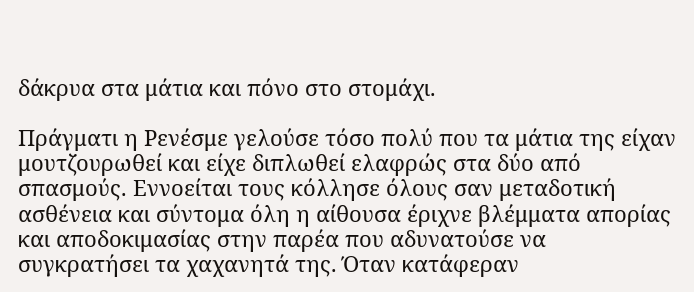δάκρυα στα μάτια και πόνο στο στομάχι.

Πράγματι η Ρενέσμε γελούσε τόσο πολύ που τα μάτια της είχαν μουτζουρωθεί και είχε διπλωθεί ελαφρώς στα δύο από σπασμούς. Εννοείται τους κόλλησε όλους σαν μεταδοτική ασθένεια και σύντομα όλη η αίθουσα έριχνε βλέμματα απορίας και αποδοκιμασίας στην παρέα που αδυνατούσε να συγκρατήσει τα χαχανητά της. Όταν κατάφεραν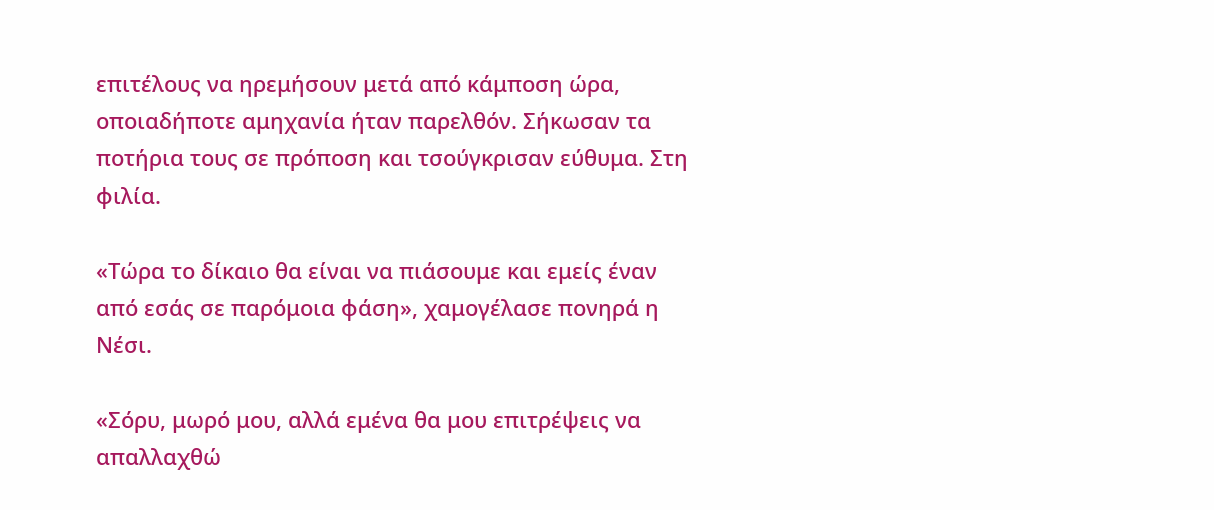επιτέλους να ηρεμήσουν μετά από κάμποση ώρα, οποιαδήποτε αμηχανία ήταν παρελθόν. Σήκωσαν τα ποτήρια τους σε πρόποση και τσούγκρισαν εύθυμα. Στη φιλία.

«Τώρα το δίκαιο θα είναι να πιάσουμε και εμείς έναν από εσάς σε παρόμοια φάση», χαμογέλασε πονηρά η Νέσι.

«Σόρυ, μωρό μου, αλλά εμένα θα μου επιτρέψεις να απαλλαχθώ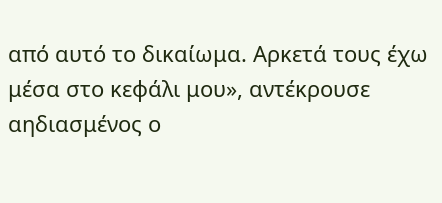από αυτό το δικαίωμα. Αρκετά τους έχω μέσα στο κεφάλι μου», αντέκρουσε αηδιασμένος ο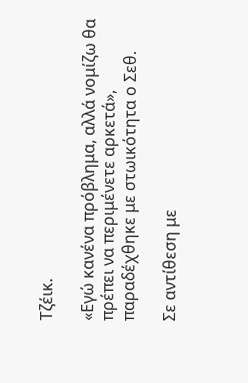Τζέικ.

«Εγώ κανένα πρόβλημα, αλλά νομίζω θα πρέπει να περιμένετε αρκετά», παραδέχθηκε με στωικότητα ο Σεθ.

Σε αντίθεση με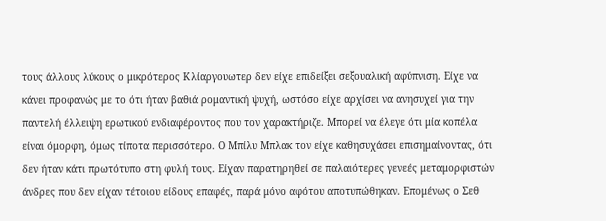τους άλλους λύκους ο μικρότερος Κλίαργουωτερ δεν είχε επιδείξει σεξουαλική αφύπνιση. Είχε να κάνει προφανώς με το ότι ήταν βαθιά ρομαντική ψυχή, ωστόσο είχε αρχίσει να ανησυχεί για την παντελή έλλειψη ερωτικού ενδιαφέροντος που τον χαρακτήριζε. Μπορεί να έλεγε ότι μία κοπέλα είναι όμορφη, όμως τίποτα περισσότερο. Ο Μπίλυ Μπλακ τον είχε καθησυχάσει επισημαίνοντας, ότι δεν ήταν κάτι πρωτότυπο στη φυλή τους. Είχαν παρατηρηθεί σε παλαιότερες γενεές μεταμορφιστών άνδρες που δεν είχαν τέτοιου είδους επαφές, παρά μόνο αφότου αποτυπώθηκαν. Επομένως ο Σεθ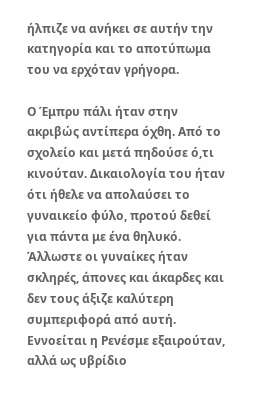ήλπιζε να ανήκει σε αυτήν την κατηγορία και το αποτύπωμα του να ερχόταν γρήγορα.

Ο Έμπρυ πάλι ήταν στην ακριβώς αντίπερα όχθη. Από το σχολείο και μετά πηδούσε ό,τι κινούταν. Δικαιολογία του ήταν ότι ήθελε να απολαύσει το γυναικείο φύλο, προτού δεθεί για πάντα με ένα θηλυκό. Άλλωστε οι γυναίκες ήταν σκληρές, άπονες και άκαρδες και δεν τους άξιζε καλύτερη συμπεριφορά από αυτή. Εννοείται η Ρενέσμε εξαιρούταν, αλλά ως υβρίδιο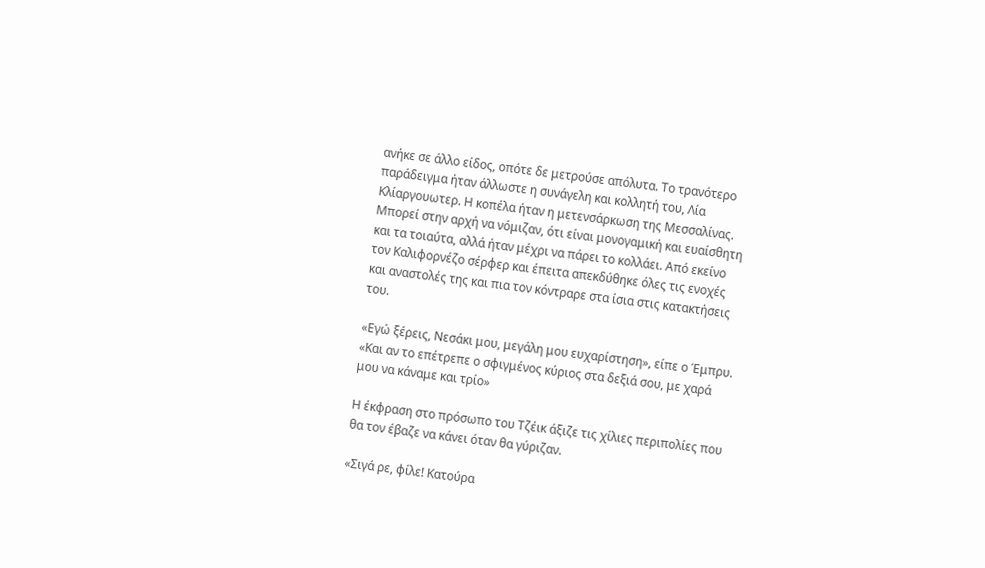ανήκε σε άλλο είδος, οπότε δε μετρούσε απόλυτα. Το τρανότερο παράδειγμα ήταν άλλωστε η συνάγελη και κολλητή του, Λία Κλίαργουωτερ. Η κοπέλα ήταν η μετενσάρκωση της Μεσσαλίνας. Μπορεί στην αρχή να νόμιζαν, ότι είναι μονογαμική και ευαίσθητη και τα τοιαύτα, αλλά ήταν μέχρι να πάρει το κολλάει. Από εκείνο τον Καλιφορνέζο σέρφερ και έπειτα απεκδύθηκε όλες τις ενοχές και αναστολές της και πια τον κόντραρε στα ίσια στις κατακτήσεις του.

«Εγώ ξέρεις, Νεσάκι μου, μεγάλη μου ευχαρίστηση», είπε ο Έμπρυ. «Και αν το επέτρεπε ο σφιγμένος κύριος στα δεξιά σου, με χαρά μου να κάναμε και τρίο»

Η έκφραση στο πρόσωπο του Τζέικ άξιζε τις χίλιες περιπολίες που θα τον έβαζε να κάνει όταν θα γύριζαν.

«Σιγά ρε, φίλε! Κατούρα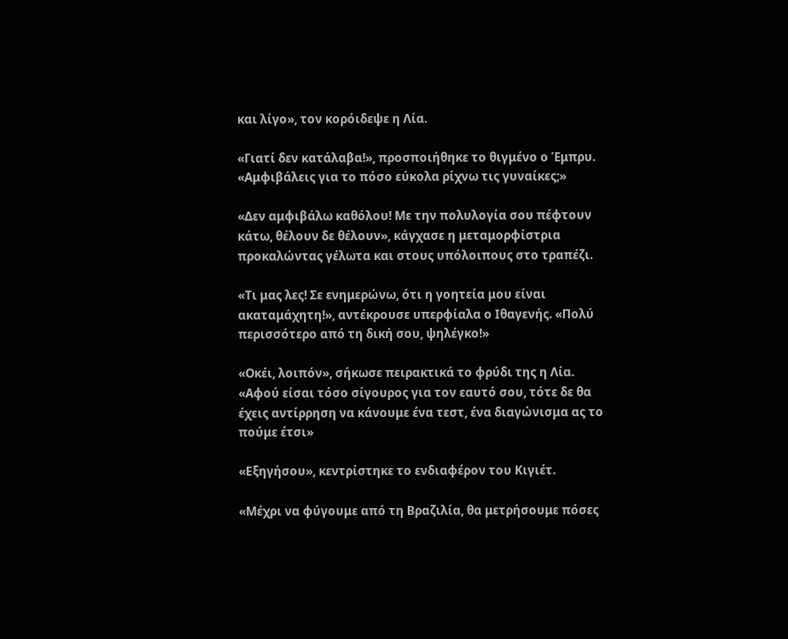και λίγο», τον κορόιδεψε η Λία.

«Γιατί δεν κατάλαβα!», προσποιήθηκε το θιγμένο ο Έμπρυ. «Αμφιβάλεις για το πόσο εύκολα ρίχνω τις γυναίκες;»

«Δεν αμφιβάλω καθόλου! Με την πολυλογία σου πέφτουν κάτω, θέλουν δε θέλουν», κάγχασε η μεταμορφίστρια προκαλώντας γέλωτα και στους υπόλοιπους στο τραπέζι.

«Τι μας λες! Σε ενημερώνω, ότι η γοητεία μου είναι ακαταμάχητη!», αντέκρουσε υπερφίαλα ο Ιθαγενής. «Πολύ περισσότερο από τη δική σου, ψηλέγκο!»

«Οκέι, λοιπόν», σήκωσε πειρακτικά το φρύδι της η Λία. «Αφού είσαι τόσο σίγουρος για τον εαυτό σου, τότε δε θα έχεις αντίρρηση να κάνουμε ένα τεστ, ένα διαγώνισμα ας το πούμε έτσι»

«Εξηγήσου», κεντρίστηκε το ενδιαφέρον του Κιγιέτ.

«Μέχρι να φύγουμε από τη Βραζιλία, θα μετρήσουμε πόσες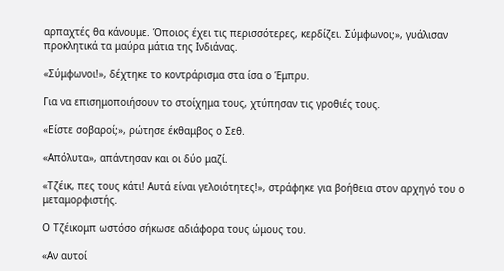αρπαχτές θα κάνουμε. Όποιος έχει τις περισσότερες, κερδίζει. Σύμφωνοι;», γυάλισαν προκλητικά τα μαύρα μάτια της Ινδιάνας.

«Σύμφωνοι!», δέχτηκε το κοντράρισμα στα ίσα ο Έμπρυ.

Για να επισημοποιήσουν το στοίχημα τους, χτύπησαν τις γροθιές τους.

«Είστε σοβαροί;», ρώτησε έκθαμβος ο Σεθ.

«Απόλυτα», απάντησαν και οι δύο μαζί.

«Τζέικ, πες τους κάτι! Αυτά είναι γελοιότητες!», στράφηκε για βοήθεια στον αρχηγό του ο μεταμορφιστής.

Ο Τζέικομπ ωστόσο σήκωσε αδιάφορα τους ώμους του.

«Αν αυτοί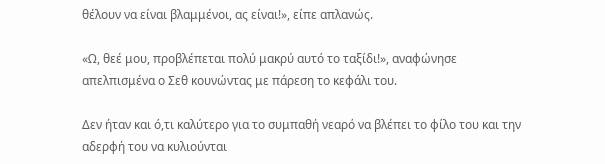θέλουν να είναι βλαμμένοι, ας είναι!», είπε απλανώς.

«Ω, θεέ μου, προβλέπεται πολύ μακρύ αυτό το ταξίδι!», αναφώνησε απελπισμένα ο Σεθ κουνώντας με πάρεση το κεφάλι του.

Δεν ήταν και ό,τι καλύτερο για το συμπαθή νεαρό να βλέπει το φίλο του και την αδερφή του να κυλιούνται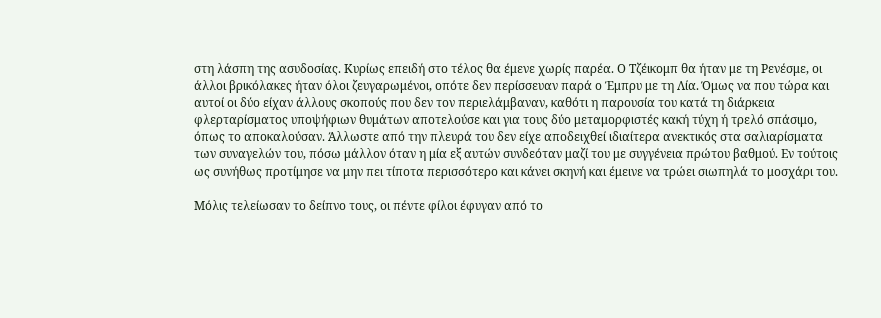στη λάσπη της ασυδοσίας. Κυρίως επειδή στο τέλος θα έμενε χωρίς παρέα. Ο Τζέικομπ θα ήταν με τη Ρενέσμε, οι άλλοι βρικόλακες ήταν όλοι ζευγαρωμένοι, οπότε δεν περίσσευαν παρά ο Έμπρυ με τη Λία. Όμως να που τώρα και αυτοί οι δύο είχαν άλλους σκοπούς που δεν τον περιελάμβαναν, καθότι η παρουσία του κατά τη διάρκεια φλερταρίσματος υποψήφιων θυμάτων αποτελούσε και για τους δύο μεταμορφιστές κακή τύχη ή τρελό σπάσιμο, όπως το αποκαλούσαν. Άλλωστε από την πλευρά του δεν είχε αποδειχθεί ιδιαίτερα ανεκτικός στα σαλιαρίσματα των συναγελών του, πόσω μάλλον όταν η μία εξ αυτών συνδεόταν μαζί του με συγγένεια πρώτου βαθμού. Εν τούτοις ως συνήθως προτίμησε να μην πει τίποτα περισσότερο και κάνει σκηνή και έμεινε να τρώει σιωπηλά το μοσχάρι του.

Μόλις τελείωσαν το δείπνο τους, οι πέντε φίλοι έφυγαν από το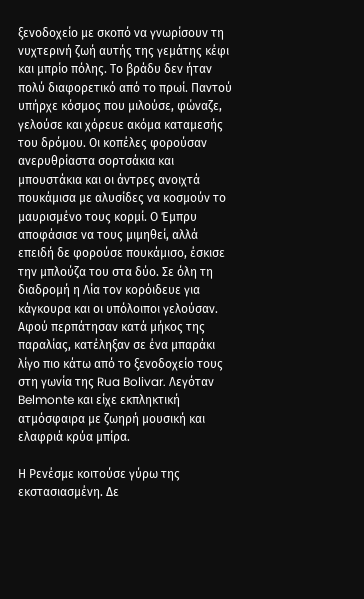ξενοδοχείο με σκοπό να γνωρίσουν τη νυχτερινή ζωή αυτής της γεμάτης κέφι και μπρίο πόλης. Το βράδυ δεν ήταν πολύ διαφορετικό από το πρωί. Παντού υπήρχε κόσμος που μιλούσε, φώναζε, γελούσε και χόρευε ακόμα καταμεσής του δρόμου. Οι κοπέλες φορούσαν ανερυθρίαστα σορτσάκια και μπουστάκια και οι άντρες ανοιχτά πουκάμισα με αλυσίδες να κοσμούν το μαυρισμένο τους κορμί. Ο Έμπρυ αποφάσισε να τους μιμηθεί, αλλά επειδή δε φορούσε πουκάμισο, έσκισε την μπλούζα του στα δύο. Σε όλη τη διαδρομή η Λία τον κορόιδευε για κάγκουρα και οι υπόλοιποι γελούσαν. Αφού περπάτησαν κατά μήκος της παραλίας, κατέληξαν σε ένα μπαράκι λίγο πιο κάτω από το ξενοδοχείο τους στη γωνία της Rua Bolivar. Λεγόταν Belmonte και είχε εκπληκτική ατμόσφαιρα με ζωηρή μουσική και ελαφριά κρύα μπίρα.

Η Ρενέσμε κοιτούσε γύρω της εκστασιασμένη. Δε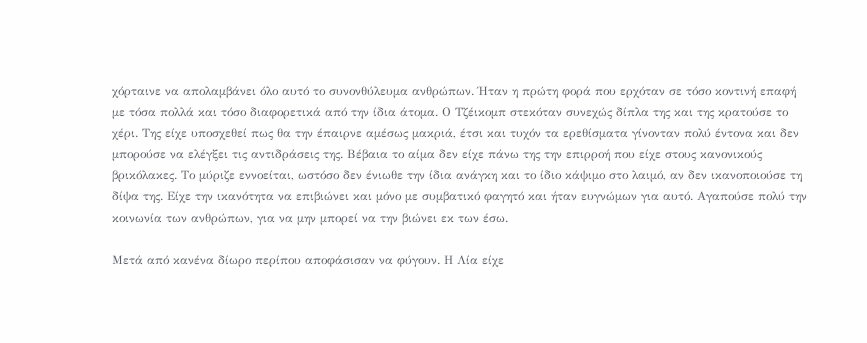χόρταινε να απολαμβάνει όλο αυτό το συνονθύλευμα ανθρώπων. Ήταν η πρώτη φορά που ερχόταν σε τόσο κοντινή επαφή με τόσα πολλά και τόσο διαφορετικά από την ίδια άτομα. Ο Τζέικομπ στεκόταν συνεχώς δίπλα της και της κρατούσε το χέρι. Της είχε υποσχεθεί πως θα την έπαιρνε αμέσως μακριά, έτσι και τυχόν τα ερεθίσματα γίνονταν πολύ έντονα και δεν μπορούσε να ελέγξει τις αντιδράσεις της. Βέβαια το αίμα δεν είχε πάνω της την επιρροή που είχε στους κανονικούς βρικόλακες. Το μύριζε εννοείται, ωστόσο δεν ένιωθε την ίδια ανάγκη και το ίδιο κάψιμο στο λαιμό, αν δεν ικανοποιούσε τη δίψα της. Είχε την ικανότητα να επιβιώνει και μόνο με συμβατικό φαγητό και ήταν ευγνώμων για αυτό. Αγαπούσε πολύ την κοινωνία των ανθρώπων, για να μην μπορεί να την βιώνει εκ των έσω.

Μετά από κανένα δίωρο περίπου αποφάσισαν να φύγουν. Η Λία είχε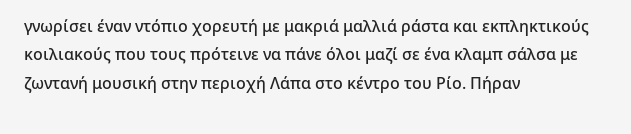γνωρίσει έναν ντόπιο χορευτή με μακριά μαλλιά ράστα και εκπληκτικούς κοιλιακούς που τους πρότεινε να πάνε όλοι μαζί σε ένα κλαμπ σάλσα με ζωντανή μουσική στην περιοχή Λάπα στο κέντρο του Ρίο. Πήραν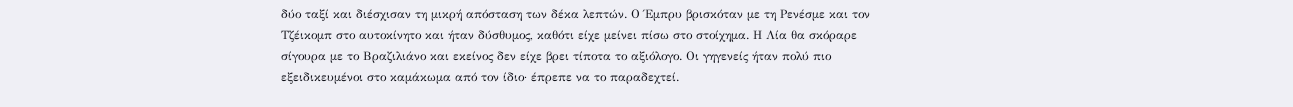δύο ταξί και διέσχισαν τη μικρή απόσταση των δέκα λεπτών. Ο Έμπρυ βρισκόταν με τη Ρενέσμε και τον Τζέικομπ στο αυτοκίνητο και ήταν δύσθυμος, καθότι είχε μείνει πίσω στο στοίχημα. Η Λία θα σκόραρε σίγουρα με το Βραζιλιάνο και εκείνος δεν είχε βρει τίποτα το αξιόλογο. Οι γηγενείς ήταν πολύ πιο εξειδικευμένοι στο καμάκωμα από τον ίδιο· έπρεπε να το παραδεχτεί.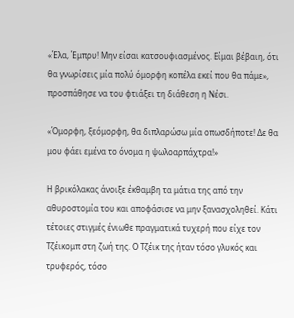«Έλα, Έμπρυ! Μην είσαι κατσουφιασμένος. Είμαι βέβαιη, ότι θα γνωρίσεις μία πολύ όμορφη κοπέλα εκεί που θα πάμε», προσπάθησε να του φτιάξει τη διάθεση η Νέσι.

«Όμορφη, ξεόμορφη, θα διπλαρώσω μία οπωσδήποτε! Δε θα μου φάει εμένα το όνομα η ψωλοαρπάχτρα!»

Η βρικόλακας άνοιξε έκθαμβη τα μάτια της από την αθυροστομία του και αποφάσισε να μην ξανασχοληθεί. Κάτι τέτοιες στιγμές ένιωθε πραγματικά τυχερή που είχε τον Τζέικομπ στη ζωή της. Ο Τζέικ της ήταν τόσο γλυκός και τρυφερός, τόσο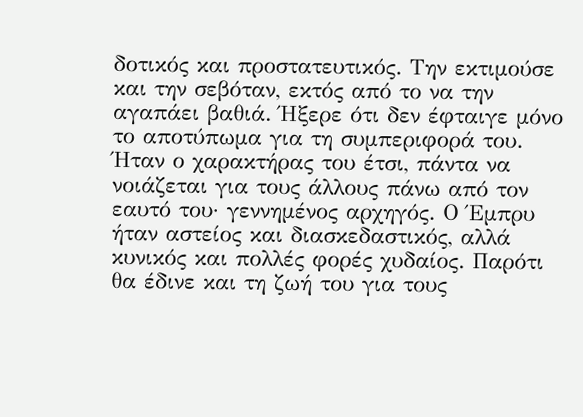δοτικός και προστατευτικός. Την εκτιμούσε και την σεβόταν, εκτός από το να την αγαπάει βαθιά. Ήξερε ότι δεν έφταιγε μόνο το αποτύπωμα για τη συμπεριφορά του. Ήταν ο χαρακτήρας του έτσι, πάντα να νοιάζεται για τους άλλους πάνω από τον εαυτό του· γεννημένος αρχηγός. Ο Έμπρυ ήταν αστείος και διασκεδαστικός, αλλά κυνικός και πολλές φορές χυδαίος. Παρότι θα έδινε και τη ζωή του για τους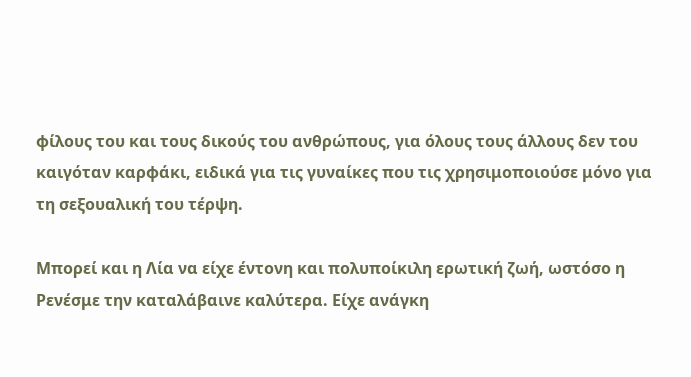φίλους του και τους δικούς του ανθρώπους, για όλους τους άλλους δεν του καιγόταν καρφάκι, ειδικά για τις γυναίκες που τις χρησιμοποιούσε μόνο για τη σεξουαλική του τέρψη.

Μπορεί και η Λία να είχε έντονη και πολυποίκιλη ερωτική ζωή, ωστόσο η Ρενέσμε την καταλάβαινε καλύτερα. Είχε ανάγκη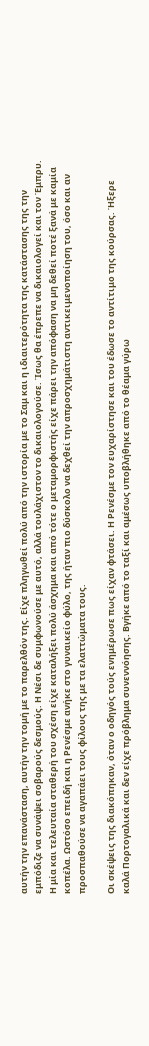αυτήν την επανάσταση, αυτήν την τομή με το παρελθόν της. Είχε πληγωθεί πολύ από την ιστορία με το Σαμ και η ιδιαιτερότητα της κατάστασης της την εμπόδιζε να συνάψει σοβαρούς δεσμούς. Η Νέσι δε συμφωνούσε με αυτό, αλλά τουλάχιστον το δικαιολογούσε. Ίσως θα έπρεπε να δικαιολογεί και τον Έμπρυ. Η μία και τελευταία σταθερή του σχέση είχε καταλήξει πολύ άσχημα και από τότε ο μεταμορφιστής είχε πάρει την απόφαση να μη δεθεί ποτέ ξανά με καμία κοπέλα. Ωστόσο επειδή και η Ρενέσμε ανήκε στο γυναικείο φύλο, της ήταν πιο δύσκολο να δεχθεί την απροσχημάτιστη αντικειμενοποίηση του, όσο και αν προσπαθούσε να αγαπάει τους φίλους της με τα ελαττώματα τους.

Οι σκέψεις της διακόπηκαν, όταν ο οδηγός τούς ενημέρωσε πως είχαν φτάσει. Η Ρενέσμε τον ευχαρίστησε και του έδωσε το αντίτιμο της κούρσας. Ήξερε καλά Πορτογαλικά και δεν είχε πρόβλημα συνεννόησης. Βγήκε από το ταξί και αμέσως υποβλήθηκε από το θέαμα γύρω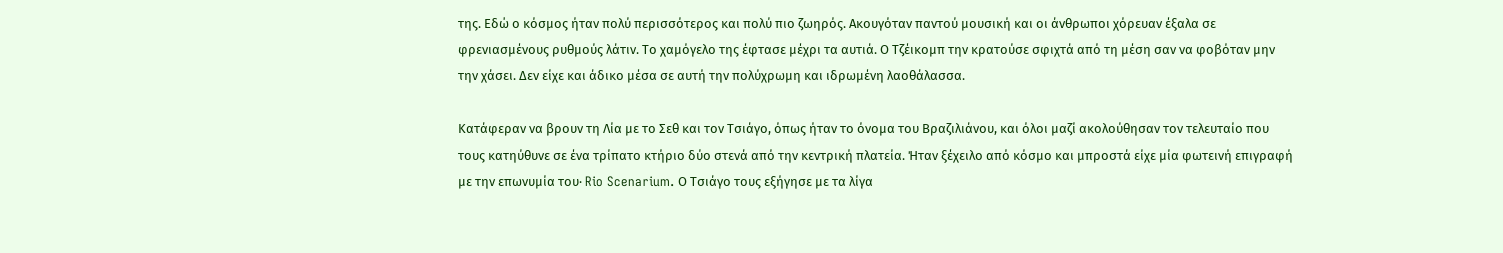της. Εδώ ο κόσμος ήταν πολύ περισσότερος και πολύ πιο ζωηρός. Ακουγόταν παντού μουσική και οι άνθρωποι χόρευαν έξαλα σε φρενιασμένους ρυθμούς λάτιν. Το χαμόγελο της έφτασε μέχρι τα αυτιά. Ο Τζέικομπ την κρατούσε σφιχτά από τη μέση σαν να φοβόταν μην την χάσει. Δεν είχε και άδικο μέσα σε αυτή την πολύχρωμη και ιδρωμένη λαοθάλασσα.

Κατάφεραν να βρουν τη Λία με το Σεθ και τον Τσιάγο, όπως ήταν το όνομα του Βραζιλιάνου, και όλοι μαζί ακολούθησαν τον τελευταίο που τους κατηύθυνε σε ένα τρίπατο κτήριο δύο στενά από την κεντρική πλατεία. Ήταν ξέχειλο από κόσμο και μπροστά είχε μία φωτεινή επιγραφή με την επωνυμία του· Rio Scenarium. Ο Τσιάγο τους εξήγησε με τα λίγα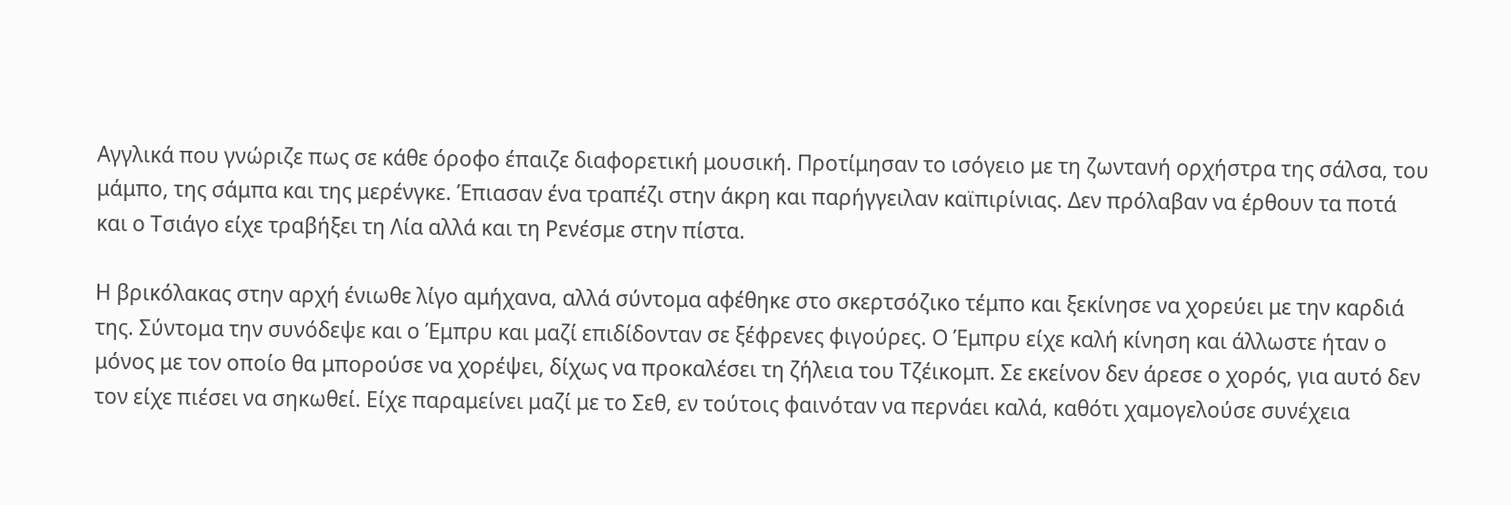Αγγλικά που γνώριζε πως σε κάθε όροφο έπαιζε διαφορετική μουσική. Προτίμησαν το ισόγειο με τη ζωντανή ορχήστρα της σάλσα, του μάμπο, της σάμπα και της μερένγκε. Έπιασαν ένα τραπέζι στην άκρη και παρήγγειλαν καϊπιρίνιας. Δεν πρόλαβαν να έρθουν τα ποτά και ο Τσιάγο είχε τραβήξει τη Λία αλλά και τη Ρενέσμε στην πίστα.

Η βρικόλακας στην αρχή ένιωθε λίγο αμήχανα, αλλά σύντομα αφέθηκε στο σκερτσόζικο τέμπο και ξεκίνησε να χορεύει με την καρδιά της. Σύντομα την συνόδεψε και ο Έμπρυ και μαζί επιδίδονταν σε ξέφρενες φιγούρες. Ο Έμπρυ είχε καλή κίνηση και άλλωστε ήταν ο μόνος με τον οποίο θα μπορούσε να χορέψει, δίχως να προκαλέσει τη ζήλεια του Τζέικομπ. Σε εκείνον δεν άρεσε ο χορός, για αυτό δεν τον είχε πιέσει να σηκωθεί. Είχε παραμείνει μαζί με το Σεθ, εν τούτοις φαινόταν να περνάει καλά, καθότι χαμογελούσε συνέχεια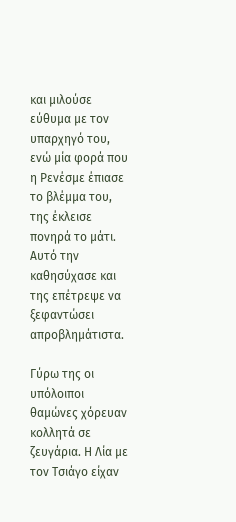και μιλούσε εύθυμα με τον υπαρχηγό του, ενώ μία φορά που η Ρενέσμε έπιασε το βλέμμα του, της έκλεισε πονηρά το μάτι. Αυτό την καθησύχασε και της επέτρεψε να ξεφαντώσει απροβλημάτιστα.

Γύρω της οι υπόλοιποι θαμώνες χόρευαν κολλητά σε ζευγάρια. Η Λία με τον Τσιάγο είχαν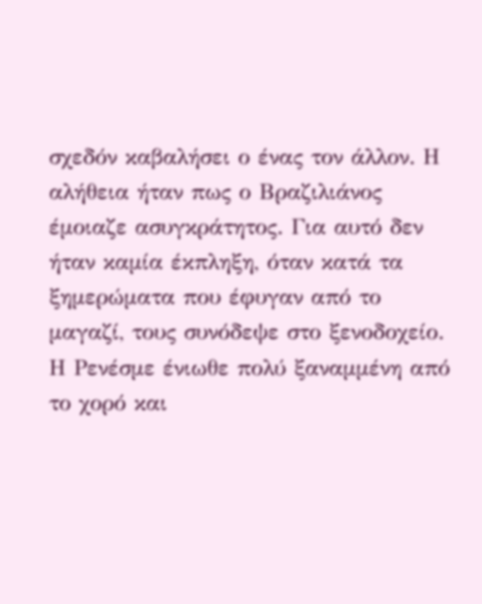σχεδόν καβαλήσει ο ένας τον άλλον. Η αλήθεια ήταν πως ο Βραζιλιάνος έμοιαζε ασυγκράτητος. Για αυτό δεν ήταν καμία έκπληξη, όταν κατά τα ξημερώματα που έφυγαν από το μαγαζί, τους συνόδεψε στο ξενοδοχείο. Η Ρενέσμε ένιωθε πολύ ξαναμμένη από το χορό και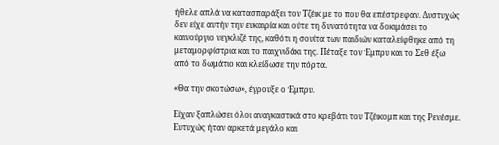ήθελε απλά να κατασπαράξει τον Τζέικ με το που θα επέστρεφαν. Δυστυχώς δεν είχε αυτήν την ευκαιρία και ούτε τη δυνατότητα να δοκιμάσει το καινούργιο νεγκλιζέ της, καθότι η σουίτα των παιδιών καταλείφθηκε από τη μεταμορφίστρια και το παιχνιδάκι της. Πέταξε τον Έμπρυ και το Σεθ έξω από το δωμάτιο και κλείδωσε την πόρτα.

«Θα την σκοτώσω», έγρουξε ο Έμπρυ.

Είχαν ξαπλώσει όλοι αναγκαστικά στο κρεβάτι του Τζέικομπ και της Ρενέσμε. Ευτυχώς ήταν αρκετά μεγάλο και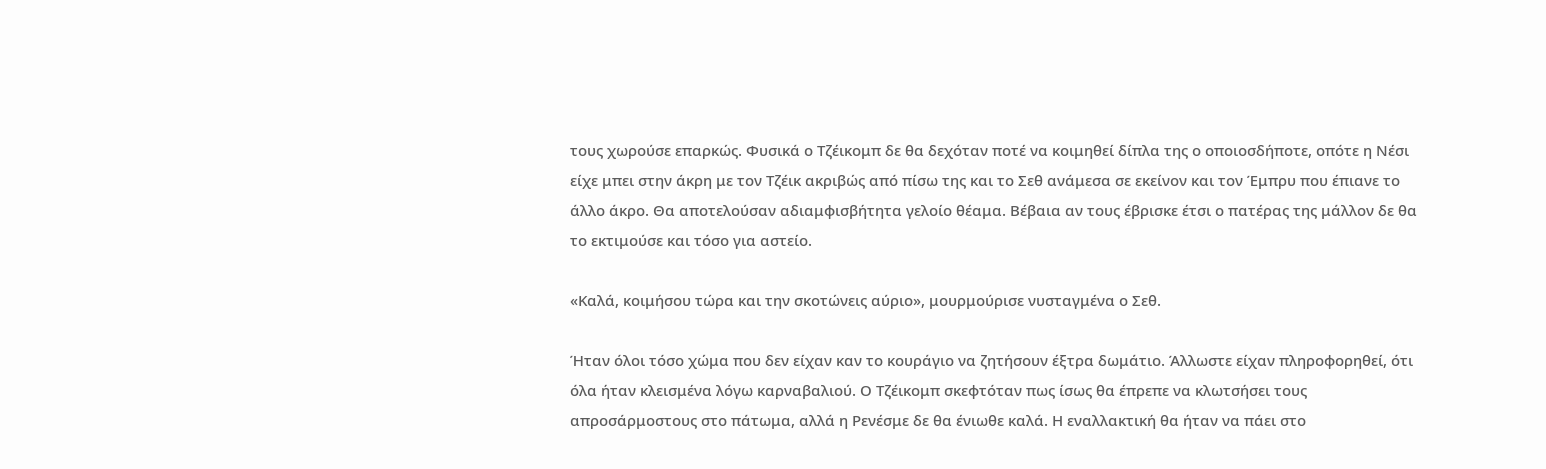τους χωρούσε επαρκώς. Φυσικά ο Τζέικομπ δε θα δεχόταν ποτέ να κοιμηθεί δίπλα της ο οποιοσδήποτε, οπότε η Νέσι είχε μπει στην άκρη με τον Τζέικ ακριβώς από πίσω της και το Σεθ ανάμεσα σε εκείνον και τον Έμπρυ που έπιανε το άλλο άκρο. Θα αποτελούσαν αδιαμφισβήτητα γελοίο θέαμα. Βέβαια αν τους έβρισκε έτσι ο πατέρας της μάλλον δε θα το εκτιμούσε και τόσο για αστείο.

«Καλά, κοιμήσου τώρα και την σκοτώνεις αύριο», μουρμούρισε νυσταγμένα ο Σεθ.

Ήταν όλοι τόσο χώμα που δεν είχαν καν το κουράγιο να ζητήσουν έξτρα δωμάτιο. Άλλωστε είχαν πληροφορηθεί, ότι όλα ήταν κλεισμένα λόγω καρναβαλιού. Ο Τζέικομπ σκεφτόταν πως ίσως θα έπρεπε να κλωτσήσει τους απροσάρμοστους στο πάτωμα, αλλά η Ρενέσμε δε θα ένιωθε καλά. Η εναλλακτική θα ήταν να πάει στο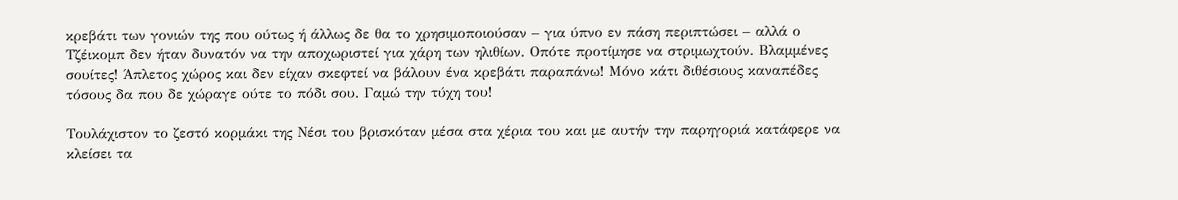κρεβάτι των γονιών της που ούτως ή άλλως δε θα το χρησιμοποιούσαν – για ύπνο εν πάση περιπτώσει – αλλά ο Τζέικομπ δεν ήταν δυνατόν να την αποχωριστεί για χάρη των ηλιθίων. Οπότε προτίμησε να στριμωχτούν. Βλαμμένες σουίτες! Άπλετος χώρος και δεν είχαν σκεφτεί να βάλουν ένα κρεβάτι παραπάνω! Μόνο κάτι διθέσιους καναπέδες τόσους δα που δε χώραγε ούτε το πόδι σου. Γαμώ την τύχη του!

Τουλάχιστον το ζεστό κορμάκι της Νέσι του βρισκόταν μέσα στα χέρια του και με αυτήν την παρηγοριά κατάφερε να κλείσει τα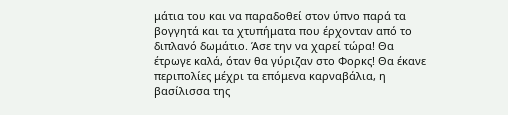μάτια του και να παραδοθεί στον ύπνο παρά τα βογγητά και τα χτυπήματα που έρχονταν από το διπλανό δωμάτιο. Άσε την να χαρεί τώρα! Θα έτρωγε καλά, όταν θα γύριζαν στο Φορκς! Θα έκανε περιπολίες μέχρι τα επόμενα καρναβάλια, η βασίλισσα της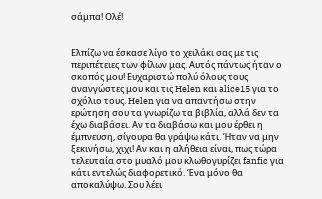σάμπα! Ολέ!


Ελπίζω να έσκασε λίγο το χειλάκι σας με τις περιπέτειες των φίλων μας. Αυτός πάντως ήταν ο σκοπός μου! Ευχαριστώ πολύ όλους τους ανανγώστες μου και τις Helen και alice15 για το σχόλιο τους. Helen για να απαντήσω στην ερώτηση σου τα γνωρίζω τα βιβλία, αλλά δεν τα έχω διαβάσει. Αν τα διαβάσω και μου έρθει η έμπνευση, σίγουρα θα γράψω κάτι. Ήταν να μην ξεκινήσω, χιχι! Αν και η αλήθεια είναι, πως τώρα τελευταία στο μυαλό μου κλωθογυρίζει fanfic για κάτι εντελώς διαφορετικό. Ένα μόνο θα αποκαλύψω. Σου λέει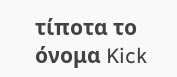τίποτα το όνομα Kick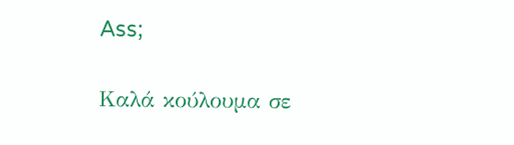Ass;

Καλά κούλουμα σε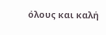όλους και καλή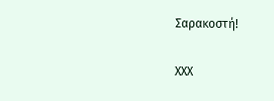Σαρακοστή!

ΧΧΧ